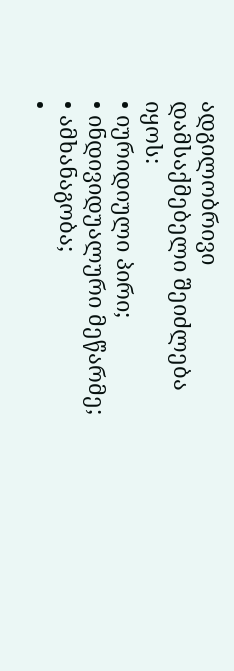ადგილობრივი დამსაქმებელი შეიძლება იყოს:
• იურიდიული პირი;
• ინდივიდუალური მეწარმე;
• ამხანაგობა;
•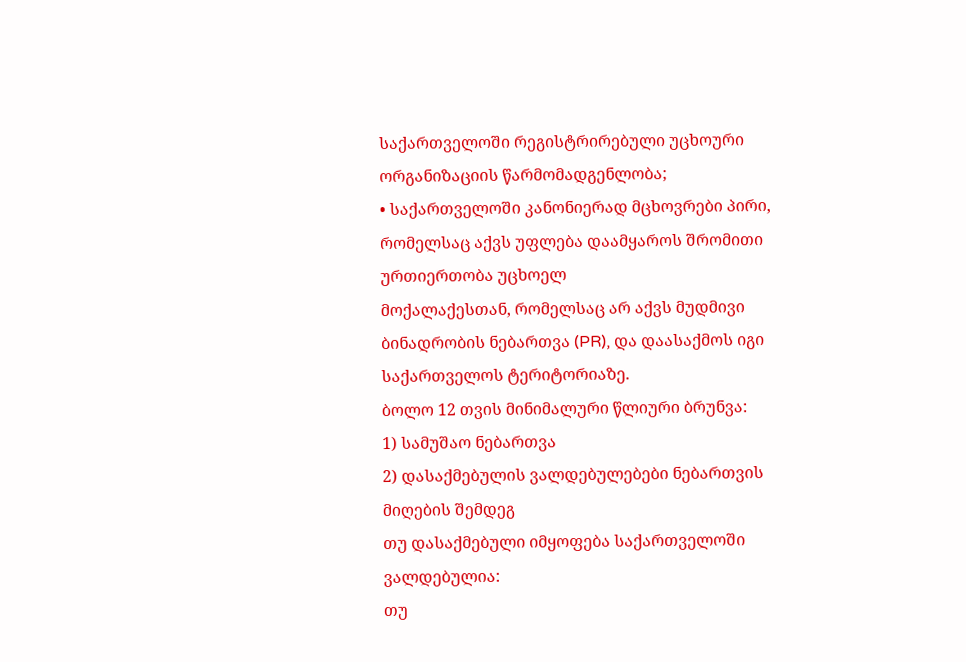საქართველოში რეგისტრირებული უცხოური ორგანიზაციის წარმომადგენლობა;
• საქართველოში კანონიერად მცხოვრები პირი, რომელსაც აქვს უფლება დაამყაროს შრომითი ურთიერთობა უცხოელ
მოქალაქესთან, რომელსაც არ აქვს მუდმივი ბინადრობის ნებართვა (PR), და დაასაქმოს იგი საქართველოს ტერიტორიაზე.
ბოლო 12 თვის მინიმალური წლიური ბრუნვა:
1) სამუშაო ნებართვა
2) დასაქმებულის ვალდებულებები ნებართვის მიღების შემდეგ
თუ დასაქმებული იმყოფება საქართველოში ვალდებულია:
თუ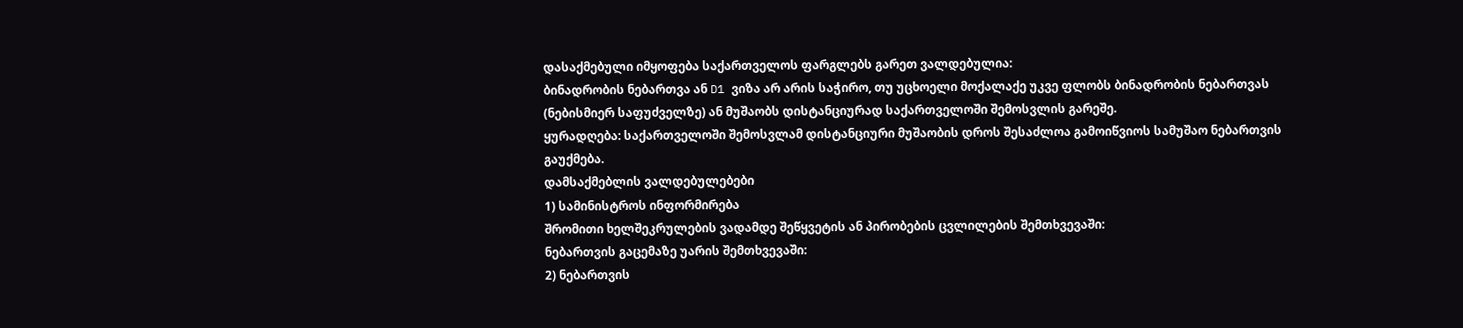დასაქმებული იმყოფება საქართველოს ფარგლებს გარეთ ვალდებულია:
ბინადრობის ნებართვა ან D1 ვიზა არ არის საჭირო, თუ უცხოელი მოქალაქე უკვე ფლობს ბინადრობის ნებართვას (ნებისმიერ საფუძველზე) ან მუშაობს დისტანციურად საქართველოში შემოსვლის გარეშე.
ყურადღება: საქართველოში შემოსვლამ დისტანციური მუშაობის დროს შესაძლოა გამოიწვიოს სამუშაო ნებართვის გაუქმება.
დამსაქმებლის ვალდებულებები
1) სამინისტროს ინფორმირება
შრომითი ხელშეკრულების ვადამდე შეწყვეტის ან პირობების ცვლილების შემთხვევაში:
ნებართვის გაცემაზე უარის შემთხვევაში:
2) ნებართვის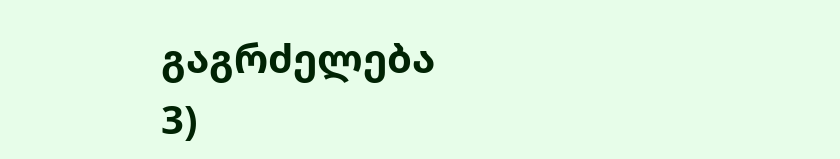გაგრძელება
3)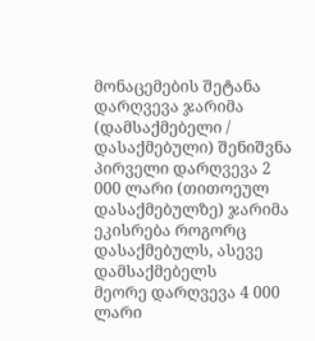მონაცემების შეტანა
დარღვევა ჯარიმა (დამსაქმებელი / დასაქმებული) შენიშვნა
პირველი დარღვევა 2 000 ლარი (თითოეულ დასაქმებულზე) ჯარიმა ეკისრება როგორც დასაქმებულს, ასევე დამსაქმებელს
მეორე დარღვევა 4 000 ლარი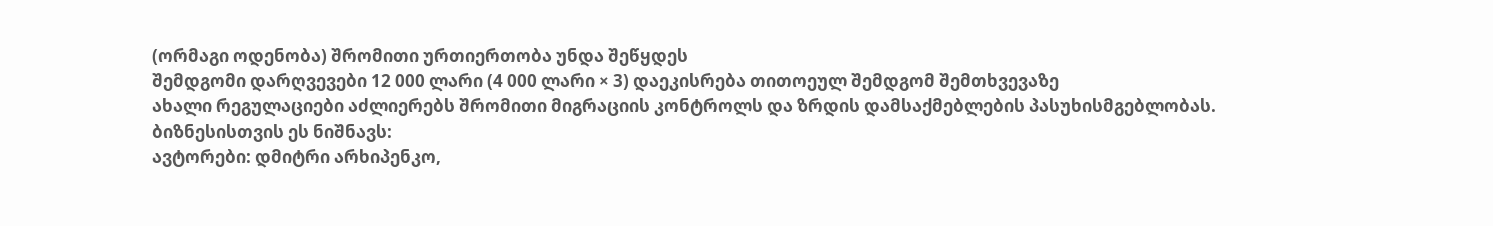(ორმაგი ოდენობა) შრომითი ურთიერთობა უნდა შეწყდეს
შემდგომი დარღვევები 12 000 ლარი (4 000 ლარი × 3) დაეკისრება თითოეულ შემდგომ შემთხვევაზე
ახალი რეგულაციები აძლიერებს შრომითი მიგრაციის კონტროლს და ზრდის დამსაქმებლების პასუხისმგებლობას.
ბიზნესისთვის ეს ნიშნავს:
ავტორები: დმიტრი არხიპენკო,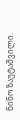ნინო ზაუტაშვილი.